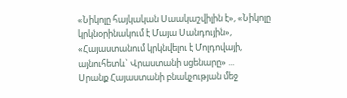«Նիկոլը հայկական Սաակաշվիլին է», «Նիկոլը կրկնօրինակում է Մայա Սանդույին», «Հայաստանում կրկնվելու է Մոլդովայի, այնուհետև` Վրաստանի սցենարը» ...
Սրանք Հայաստանի բնակչության մեջ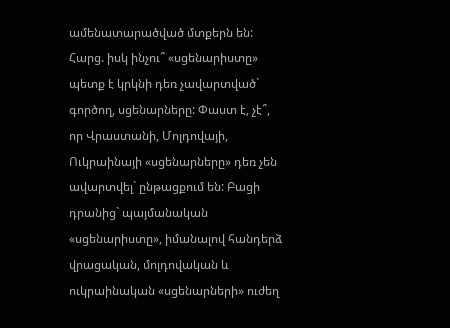ամենատարածված մտքերն են:
Հարց. իսկ ինչու՞ «սցենարիստը» պետք է կրկնի դեռ չավարտված` գործող, սցենարները: Փաստ է, չէ՞, որ Վրաստանի, Մոլդովայի, Ուկրաինայի «սցենարները» դեռ չեն ավարտվել` ընթացքում են: Բացի դրանից` պայմանական «սցենարիստը», իմանալով հանդերձ վրացական, մոլդովական և ուկրաինական «սցենարների» ուժեղ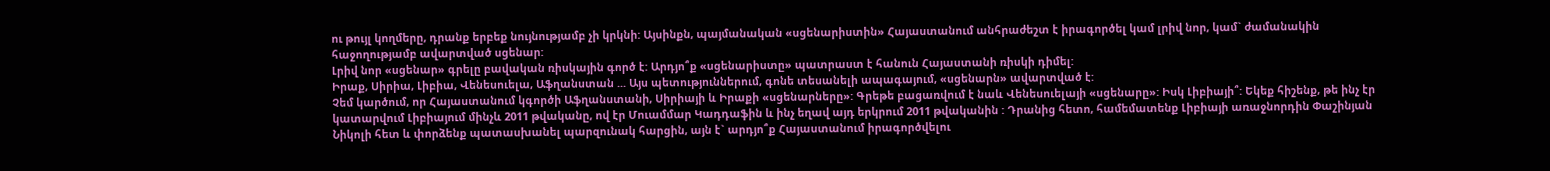ու թույլ կողմերը, դրանք երբեք նույնությամբ չի կրկնի: Այսինքն, պայմանական «սցենարիստին» Հայաստանում անհրաժեշտ է իրագործել կամ լրիվ նոր, կամ` ժամանակին հաջողությամբ ավարտված սցենար:
Լրիվ նոր «սցենար» գրելը բավական ռիսկային գործ է: Արդյո՞ք «սցենարիստը» պատրաստ է հանուն Հայաստանի ռիսկի դիմել:
Իրաք, Սիրիա, Լիբիա, Վենեսուելա, Աֆղանստան ... Այս պետություններում, գոնե տեսանելի ապագայում, «սցենարն» ավարտված է:
Չեմ կարծում, որ Հայաստանում կգործի Աֆղանստանի, Սիրիայի և Իրաքի «սցենարները»: Գրեթե բացառվում է նաև Վենեսուելայի «սցենարը»: Իսկ Լիբիայի՞: Եկեք հիշենք, թե ինչ էր կատարվում Լիբիայում մինչև 2011 թվականը, ով էր Մուամմար Կադդաֆին և ինչ եղավ այդ երկրում 2011 թվականին : Դրանից հետո, համեմատենք Լիբիայի առաջնորդին Փաշինյան Նիկոլի հետ և փորձենք պատասխանել պարզունակ հարցին, այն է` արդյո՞ք Հայաստանում իրագործվելու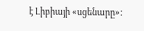է Լիբիայի «սցենարը»: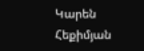Կարեն Հեքիմյան